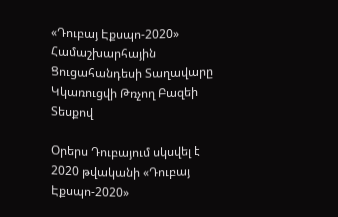«Դուբայ Էքսպո-2020» Համաշխարհային Ցուցահանդեսի Տաղավարը Կկառուցվի Թռչող Բազեի Տեսքով

Օրերս Դուբայում սկսվել է 2020 թվականի «Դուբայ Էքսպո-2020»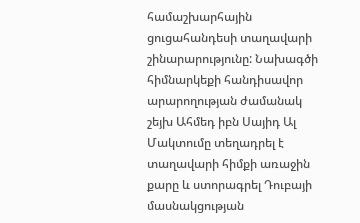համաշխարհային ցուցահանդեսի տաղավարի շինարարությունը: Նախագծի հիմնարկեքի հանդիսավոր արարողության ժամանակ շեյխ Ահմեդ իբն Սայիդ Ալ Մակտումը տեղադրել է տաղավարի հիմքի առաջին քարը և ստորագրել Դուբայի մասնակցության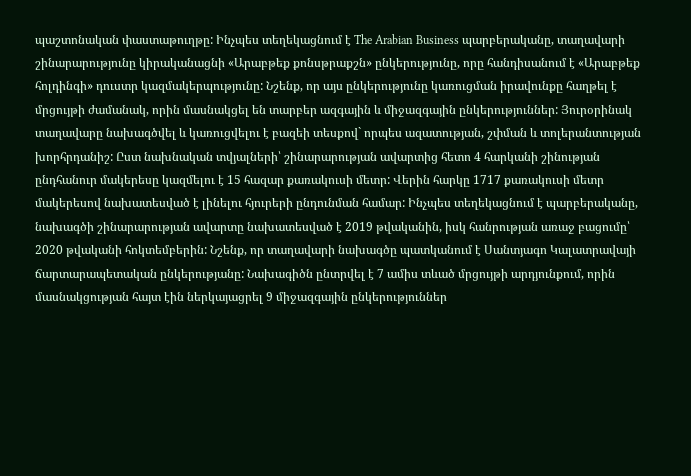պաշտոնական փաստաթուղթը: Ինչպես տեղեկացնում է The Arabian Business պարբերականը, տաղավարի շինարարությունը կիրականացնի «Արաբթեք քոնսթրաքշն» ընկերությունը, որը հանդիսանում է «Արաբթեք հոլդինգի» դուստր կազմակերպությունը: Նշենք, որ այս ընկերությունը կառուցման իրավունքը հաղթել է մրցույթի ժամանակ, որին մասնակցել են տարբեր ազգային և միջազգային ընկերություններ: Յուրօրինակ տաղավարը նախագծվել և կառուցվելու է բազեի տեսքով` որպես ազատության, շփման և տոլերանտության խորհրդանիշ: Ըստ նախնական տվյալների՝ շինարարության ավարտից հետո 4 հարկանի շինության ընդհանուր մակերեսը կազմելու է 15 հազար քառակուսի մետր: Վերին հարկը 1717 քառակուսի մետր մակերեսով նախատեսված է լինելու հյուրերի ընդունման համար: Ինչպես տեղեկացնում է պարբերականը, նախագծի շինարարության ավարտը նախատեսված է 2019 թվականին, իսկ հանրության առաջ բացումը՝ 2020 թվականի հոկտեմբերին: Նշենք, որ տաղավարի նախագծը պատկանում է Սանտյագո Կալատրավայի ճարտարապետական ընկերությանը: Նախագիծն ընտրվել է 7 ամիս տևած մրցույթի արդյունքում, որին մասնակցության հայտ էին ներկայացրել 9 միջազգային ընկերություններ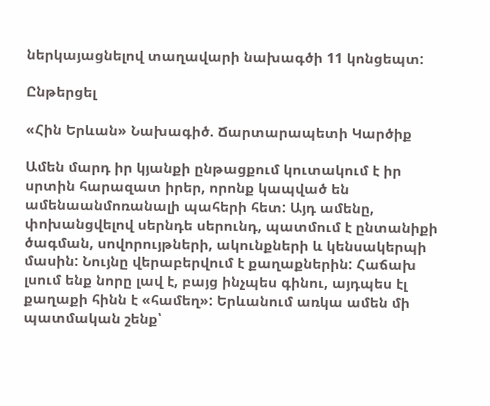ներկայացնելով տաղավարի նախագծի 11 կոնցեպտ:

Ընթերցել

«Հին Երևան» Նախագիծ. Ճարտարապետի Կարծիք

Ամեն մարդ իր կյանքի ընթացքում կուտակում է իր սրտին հարազատ իրեր, որոնք կապված են ամենաանմոռանալի պահերի հետ: Այդ ամենը, փոխանցվելով սերնդե սերունդ, պատմում է ընտանիքի ծագման, սովորույթների, ակունքների և կենսակերպի մասին: Նույնը վերաբերվում է քաղաքներին: Հաճախ լսում ենք նորը լավ է, բայց ինչպես գինու, այդպես էլ քաղաքի հինն է «համեղ»: Երևանում առկա ամեն մի պատմական շենք՝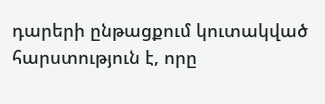դարերի ընթացքում կուտակված հարստություն է, որը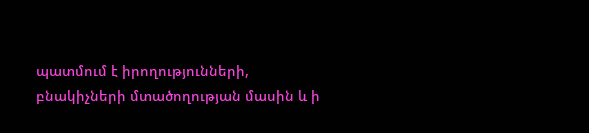պատմում է իրողությունների, բնակիչների մտածողության մասին և ի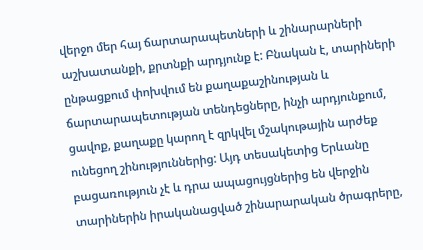վերջո մեր հայ ճարտարապետների և շինարարների աշխատանքի, քրտնքի արդյունք է: Բնական է, տարիների ընթացքում փոխվում են քաղաքաշինության և ճարտարապետության տենդեցները, ինչի արդյունքում, ցավոք, քաղաքը կարող է զրկվել մշակութային արժեք ունեցող շինություններից: Այդ տեսակետից Երևանը բացառություն չէ և դրա ապացույցներից են վերջին տարիներին իրականացված շինարարական ծրագրերը,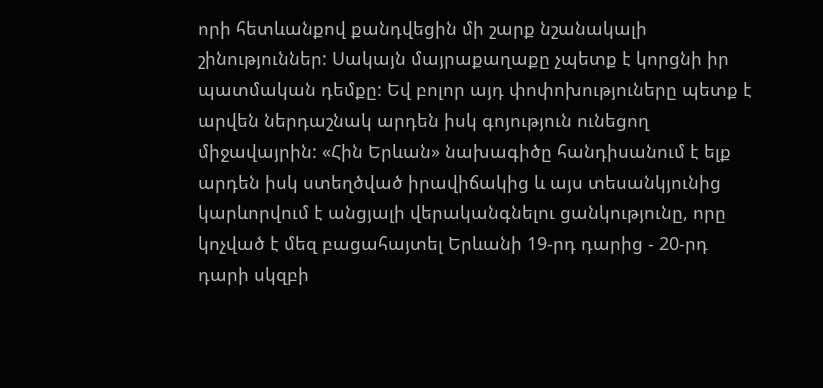որի հետևանքով քանդվեցին մի շարք նշանակալի շինություններ: Սակայն մայրաքաղաքը չպետք է կորցնի իր պատմական դեմքը: Եվ բոլոր այդ փոփոխություները պետք է արվեն ներդաշնակ արդեն իսկ գոյություն ունեցող միջավայրին: «Հին Երևան» նախագիծը հանդիսանում է ելք արդեն իսկ ստեղծված իրավիճակից և այս տեսանկյունից կարևորվում է անցյալի վերականգնելու ցանկությունը, որը կոչված է մեզ բացահայտել Երևանի 19-րդ դարից - 20-րդ դարի սկզբի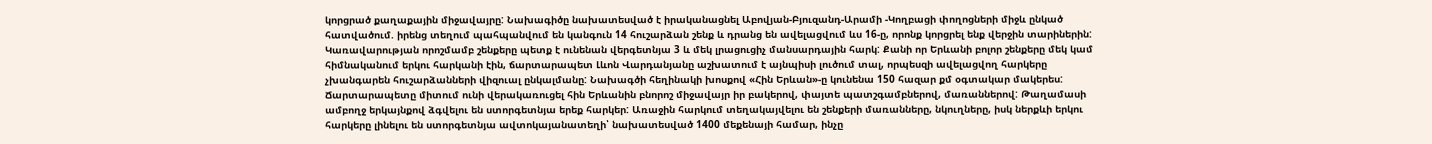կորցրած քաղաքային միջավայրը: Նախագիծը նախատեսված է իրականացնել Աբովյան-Բյուզանդ-Արամի -Կողբացի փողոցների միջև ընկած հատվածում. իրենց տեղում պահպանվում են կանգուն 14 հուշարձան շենք և դրանց են ավելացվում ևս 16-ը, որոնք կորցրել ենք վերջին տարիներին: Կառավարության որոշմամբ շենքերը պետք է ունենան վերգետնյա 3 և մեկ լրացուցիչ մանսարդային հարկ: Քանի որ Երևանի բոլոր շենքերը մեկ կամ հիմնականում երկու հարկանի էին, ճարտարապետ Լևոն Վարդանյանը աշխատում է այնպիսի լուծում տալ, որպեսզի ավելացվող հարկերը չխանգարեն հուշարձանների վիզուալ ընկալմանը: Նախագծի հեղինակի խոսքով «Հին Երևան»-ը կունենա 150 հազար քմ օգտակար մակերես: Ճարտարապետը միտում ունի վերակառուցել հին Երևանին բնորոշ միջավայր իր բակերով, փայտե պատշգամբներով, մառաններով: Թաղամասի ամբողջ երկայնքով ձգվելու են ստորգետնյա երեք հարկեր: Առաջին հարկում տեղակայվելու են շենքերի մառանները, նկուղները, իսկ ներքևի երկու հարկերը լինելու են ստորգետնյա ավտոկայանատեղի՝ նախատեսված 1400 մեքենայի համար, ինչը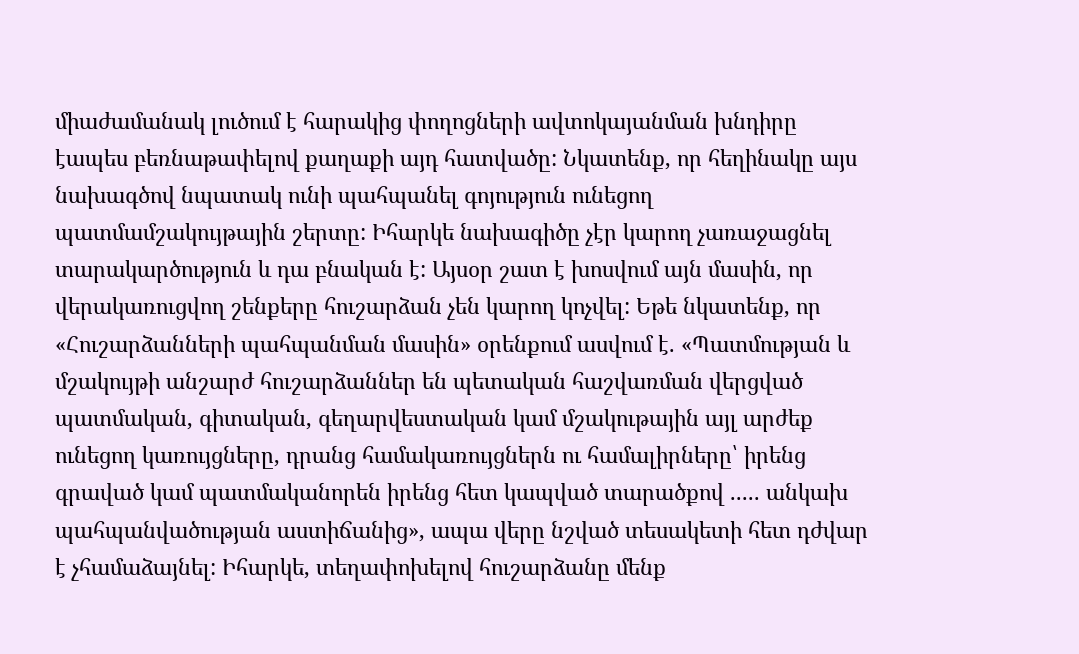միաժամանակ լուծում է հարակից փողոցների ավտոկայանման խնդիրը էապես բեռնաթափելով քաղաքի այդ հատվածը: Նկատենք, որ հեղինակը այս նախագծով նպատակ ունի պահպանել գոյություն ունեցող պատմամշակույթային շերտը: Իհարկե նախագիծը չէր կարող չառաջացնել տարակարծություն և դա բնական է: Այսօր շատ է խոսվում այն մասին, որ վերակառուցվող շենքերը հուշարձան չեն կարող կոչվել: Եթե նկատենք, որ «Հուշարձանների պահպանման մասին» օրենքում ասվում է. «Պատմության և մշակույթի անշարժ հուշարձաններ են պետական հաշվառման վերցված պատմական, գիտական, գեղարվեստական կամ մշակութային այլ արժեք ունեցող կառույցները, դրանց համակառույցներն ու համալիրները՝ իրենց գրաված կամ պատմականորեն իրենց հետ կապված տարածքով ..... անկախ պահպանվածության աստիճանից», ապա վերը նշված տեսակետի հետ դժվար է չհամաձայնել: Իհարկե, տեղափոխելով հուշարձանը մենք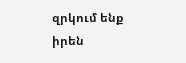զրկում ենք իրեն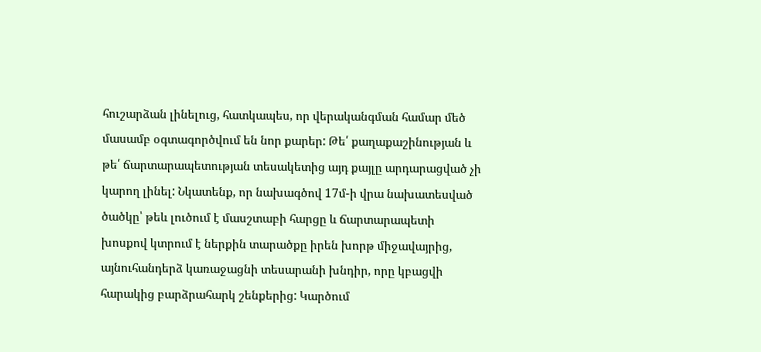հուշարձան լինելուց, հատկապես, որ վերականգման համար մեծ մասամբ օգտագործվում են նոր քարեր: Թե՛ քաղաքաշինության և թե՛ ճարտարապետության տեսակետից այդ քայլը արդարացված չի կարող լինել: Նկատենք, որ նախագծով 17մ-ի վրա նախատեսված ծածկը՝ թեև լուծում է մասշտաբի հարցը և ճարտարապետի խոսքով կտրում է ներքին տարածքը իրեն խորթ միջավայրից, այնուհանդերձ կառաջացնի տեսարանի խնդիր, որը կբացվի հարակից բարձրահարկ շենքերից: Կարծում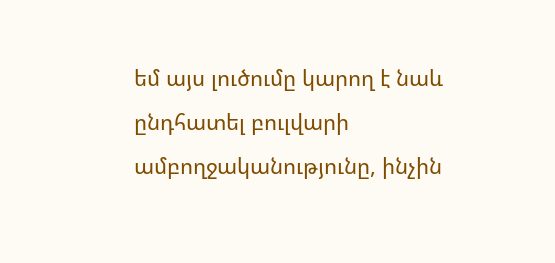եմ այս լուծումը կարող է նաև ընդհատել բուլվարի ամբողջականությունը, ինչին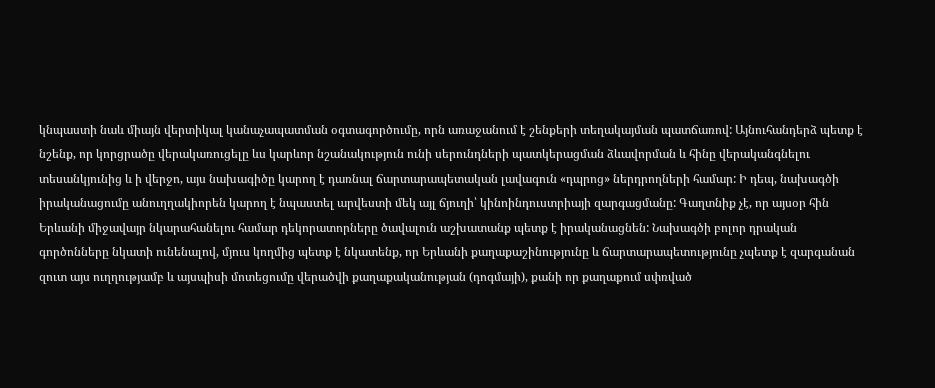կնպաստի նաև միայն վերտիկալ կանաչապատման օգտագործումը, որն առաջանում է շենքերի տեղակայման պատճառով: Այնուհանդերձ պետք է նշենք, որ կորցրածը վերակառուցելը ևս կարևոր նշանակություն ունի սերունդների պատկերացման ձևավորման և հինը վերականգնելու տեսանկյունից և ի վերջո, այս նախագիծը կարող է դառնալ ճարտարապետական լավագուն «դպրոց» ներդրողների համար: Ի դեպ, նախագծի իրականացումը անուղղակիորեն կարող է նպաստել արվեստի մեկ այլ ճյուղի՝ կինոինդուստրիայի զարգացմանը: Գաղտնիք չէ, որ այսօր հին Երևանի միջավայր նկարահանելու համար դեկորատորները ծավալուն աշխատանք պետք է իրականացնեն: Նախագծի բոլոր դրական գործոնները նկատի ունենալով, մյուս կողմից պետք է նկատենք, որ Երևանի քաղաքաշինությունը և ճարտարապետությունը չպետք է զարգանան զուտ այս ուղղությամբ և այսպիսի մոտեցումը վերածվի քաղաքականության (դոգմայի), քանի որ քաղաքում սփռված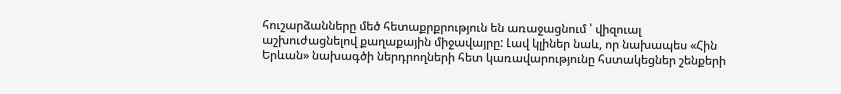հուշարձանները մեծ հետաքրքրություն են առաջացնում ՝ վիզուալ աշխուժացնելով քաղաքային միջավայրը: Լավ կլիներ նաև, որ նախապես «Հին Երևան» նախագծի ներդրողների հետ կառավարությունը հստակեցներ շենքերի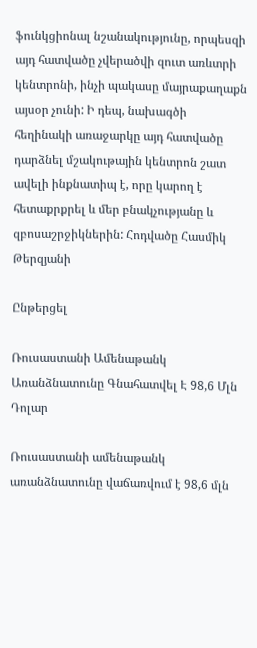ֆունկցիոնալ նշանակությունը, որպեսզի այդ հատվածը չվերածվի զուտ առևտրի կենտրոնի, ինչի պակասը մայրաքաղաքն այսօր չունի: Ի դեպ, նախագծի հեղինակի առաջարկը այդ հատվածը դարձնել մշակութային կենտրոն շատ ավելի ինքնատիպ է, որը կարող է հետաքրքրել և մեր բնակչությանը և զբոսաշրջիկներին: Հոդվածը Հասմիկ Թերզյանի

Ընթերցել

Ռուսաստանի Ամենաթանկ Առանձնատունը Գնահատվել Է 98,6 Մլն Դոլար

Ռուսաստանի ամենաթանկ առանձնատունը վաճառվում է 98,6 մլն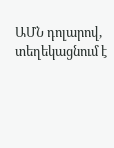ԱՄՆ դոլարով, տեղեկացնում է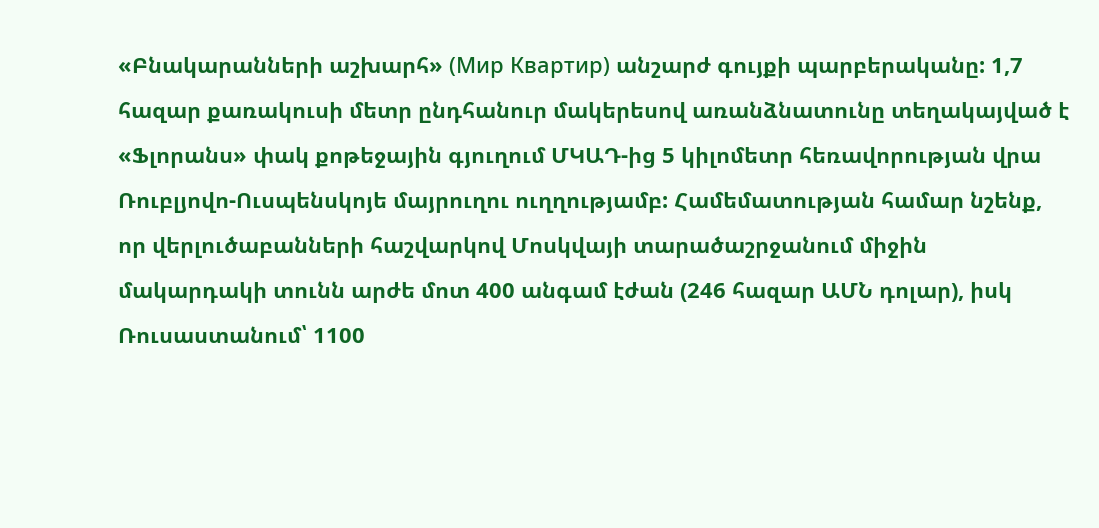«Բնակարանների աշխարհ» (Мир Квартир) անշարժ գույքի պարբերականը: 1,7 հազար քառակուսի մետր ընդհանուր մակերեսով առանձնատունը տեղակայված է «Ֆլորանս» փակ քոթեջային գյուղում ՄԿԱԴ-ից 5 կիլոմետր հեռավորության վրա Ռուբլյովո-Ուսպենսկոյե մայրուղու ուղղությամբ: Համեմատության համար նշենք, որ վերլուծաբանների հաշվարկով Մոսկվայի տարածաշրջանում միջին մակարդակի տունն արժե մոտ 400 անգամ էժան (246 հազար ԱՄՆ դոլար), իսկ Ռուսաստանում՝ 1100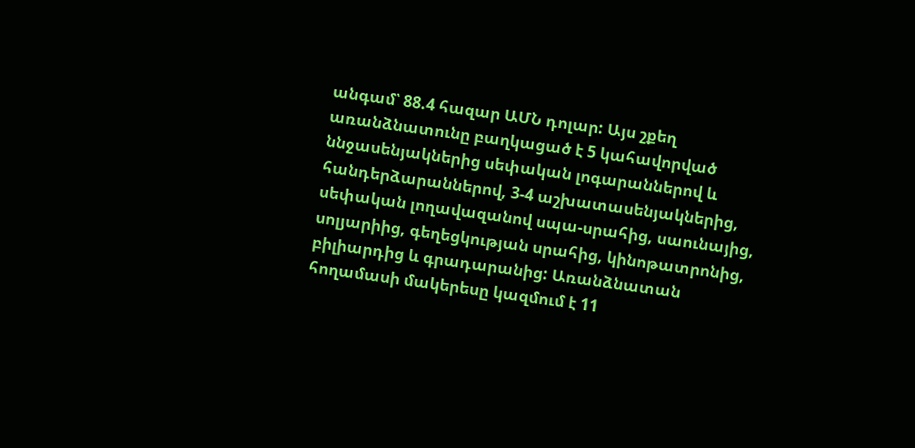անգամ՝ 88.4 հազար ԱՄՆ դոլար: Այս շքեղ առանձնատունը բաղկացած է 5 կահավորված ննջասենյակներից սեփական լոգարաններով և հանդերձարաններով, 3-4 աշխատասենյակներից, սեփական լողավազանով սպա-սրահից, սաունայից, սոլյարիից, գեղեցկության սրահից, կինոթատրոնից, բիլիարդից և գրադարանից: Առանձնատան հողամասի մակերեսը կազմում է 11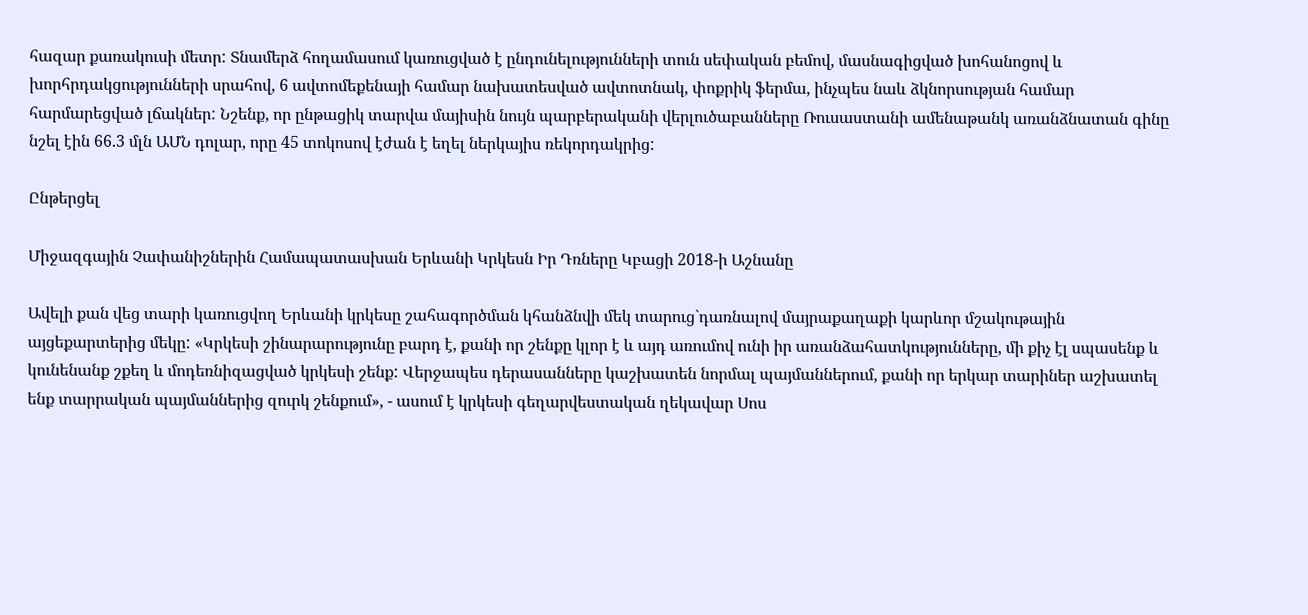հազար քառակուսի մետր: Տնամերձ հողամասում կառուցված է ընդունելությունների տուն սեփական բեմով, մասնագիցված խոհանոցով և խորհրդակցությունների սրահով, 6 ավտոմեքենայի համար նախատեսված ավտոտնակ, փոքրիկ ֆերմա, ինչպես նաև ձկնորսության համար հարմարեցված լճակներ: Նշենք, որ ընթացիկ տարվա մայիսին նույն պարբերականի վերլուծաբանները Ռուսաստանի ամենաթանկ առանձնատան գինը նշել էին 66.3 մլն ԱՄՆ դոլար, որը 45 տոկոսով էժան է եղել ներկայիս ռեկորդակրից:

Ընթերցել

Միջազգային Չափանիշներին Համապատասխան Երևանի Կրկեսն Իր Դռները Կբացի 2018-ի Աշնանը

Ավելի քան վեց տարի կառուցվող Երևանի կրկեսը շահագործման կհանձնվի մեկ տարուց`դառնալով մայրաքաղաքի կարևոր մշակութային այցեքարտերից մեկը: «Կրկեսի շինարարությունը բարդ է, քանի որ շենքը կլոր է և այդ առումով ունի իր առանձահատկությունները, մի քիչ էլ սպասենք և կունենանք շքեղ և մոդեռնիզացված կրկեսի շենք: Վերջապես դերասանները կաշխատեն նորմալ պայմաններում, քանի որ երկար տարիներ աշխատել ենք տարրական պայմաններից զուրկ շենքում», - ասում է կրկեսի գեղարվեստական ղեկավար Սոս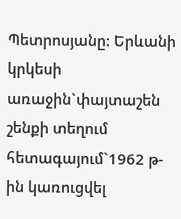Պետրոսյանը: Երևանի կրկեսի առաջին`փայտաշեն շենքի տեղում հետագայում`1962 թ-ին կառուցվել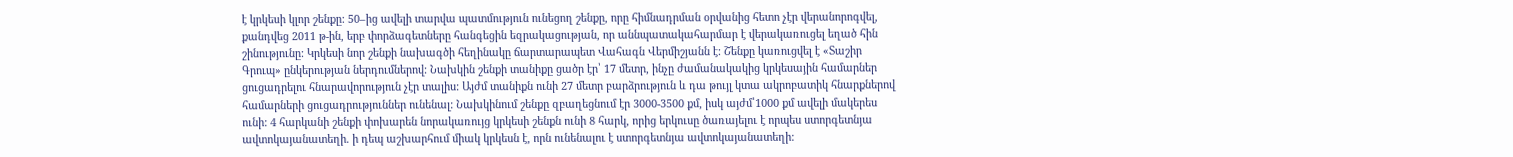է կրկեսի կլոր շենքը: 50–ից ավելի տարվա պատմություն ունեցող շենքը, որը հիմնադրման օրվանից հետո չէր վերանորոգվել, քանդվեց 2011 թ-ին, երբ փորձագետները հանգեցին եզրակացության, որ աննպատակահարմար է վերակառուցել եղած հին շինությունը: Կրկեսի նոր շենքի նախագծի հեղինակը ճարտարապետ Վահագն Վերմիշյանն է: Շենքը կառուցվել է «Տաշիր Գրուպ» ընկերության ներդումներով: Նախկին շենքի տանիքը ցածր էր՝ 17 մետր, ինչը ժամանակակից կրկեսային համարներ ցուցադրելու հնարավորություն չէր տալիս: Այժմ տանիքն ունի 27 մետր բարձրություն և դա թույլ կտա ակրոբատիկ հնարքներով համարների ցուցադրություններ ունենալ: Նախկինում շենքը զբաղեցնում էր 3000-3500 քմ, իսկ այժմ՝1000 քմ ավելի մակերես ունի: 4 հարկանի շենքի փոխարեն նորակառույց կրկեսի շենքն ունի 8 հարկ, որից երկուսը ծառայելու է որպես ստորգետնյա ավտոկայանատեղի. ի դեպ աշխարհում միակ կրկեսն է, որն ունենալու է ստորգետնյա ավտոկայանատեղի: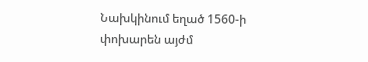Նախկինում եղած 1560-ի փոխարեն այժմ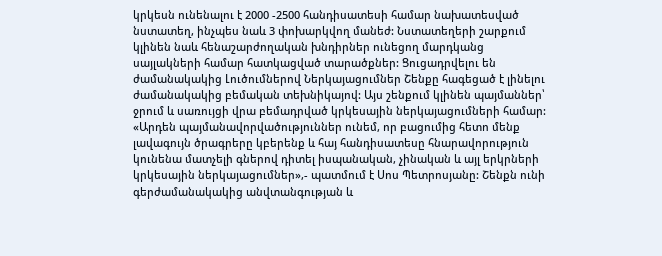կրկեսն ունենալու է 2000 -2500 հանդիսատեսի համար նախատեսված նստատեղ, ինչպես նաև 3 փոխարկվող մանեժ: Նստատեղերի շարքում կլինեն նաև հենաշարժողական խնդիրներ ունեցող մարդկանց սայլակների համար հատկացված տարածքներ: Ցուցադրվելու են ժամանակակից Լուծումներով Ներկայացումներ Շենքը հագեցած է լինելու ժամանակակից բեմական տեխնիկայով: Այս շենքում կլինեն պայմաններ՝ ջրում և սառույցի վրա բեմադրված կրկեսային ներկայացումների համար: «Արդեն պայմանավորվածություններ ունեմ, որ բացումից հետո մենք լավագույն ծրագրերը կբերենք և հայ հանդիսատեսը հնարավորություն կունենա մատչելի գներով դիտել իսպանական, չինական և այլ երկրների կրկեսային ներկայացումներ»,- պատմում է Սոս Պետրոսյանը: Շենքն ունի գերժամանակակից անվտանգության և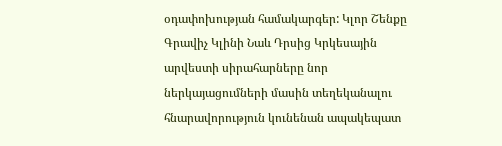օդափոխության համակարգեր: Կլոր Շենքը Գրավիչ Կլինի Նաև Դրսից Կրկեսային արվեստի սիրահարները նոր ներկայացումների մասին տեղեկանալու հնարավորություն կունենան ապակեպատ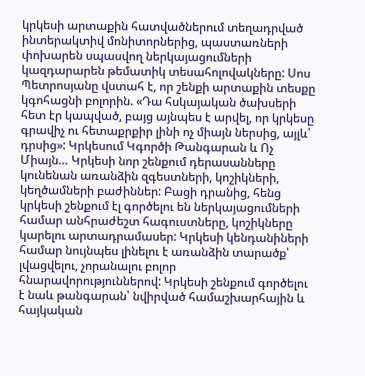կրկեսի արտաքին հատվածներում տեղադրված ինտերակտիվ մոնիտորներից, պաստառների փոխարեն սպասվող ներկայացումների կազդարարեն թեմատիկ տեսահոլովակները: Սոս Պետրոսյանը վստահ է, որ շենքի արտաքին տեսքը կգոհացնի բոլորին. «Դա հսկայական ծախսերի հետ էր կապված, բայց այնպես է արվել, որ կրկեսը գրավիչ ու հետաքրքիր լինի ոչ միայն ներսից, այլև՝ դրսից»: Կրկեսում Կգործի Թանգարան և Ոչ Միայն… Կրկեսի նոր շենքում դերասանները կունենան առանձին զգեստների, կոշիկների, կեղծամների բաժիններ: Բացի դրանից, հենց կրկեսի շենքում էլ գործելու են ներկայացումների համար անհրաժեշտ հագուստները, կոշիկները կարելու արտադրամասեր: Կրկեսի կենդանիների համար նույնպես լինելու է առանձին տարածք՝ լվացվելու, չորանալու բոլոր հնարավորություններով: Կրկեսի շենքում գործելու է նաև թանգարան՝ նվիրված համաշխարհային և հայկական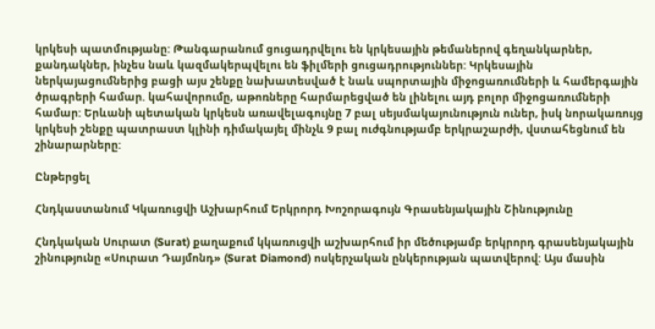կրկեսի պատմությանը: Թանգարանում ցուցադրվելու են կրկեսային թեմաներով գեղանկարներ, քանդակներ, ինչես նաև կազմակերպվելու են ֆիլմերի ցուցադրություններ: Կրկեսային ներկայացումներից բացի այս շենքը նախատեսված է նաև սպորտային միջոցառումների և համերգային ծրագրերի համար. կահավորումը, աթոռները հարմարեցված են լինելու այդ բոլոր միջոցառումների համար: Երևանի պետական կրկեսն առավելագույնը 7 բալ սեյսմակայունություն ուներ, իսկ նորակառույց կրկեսի շենքը պատրաստ կլինի դիմակայել մինչև 9 բալ ուժգնությամբ երկրաշարժի, վստահեցնում են շինարարները:

Ընթերցել

Հնդկաստանում Կկառուցվի Աշխարհում Երկրորդ Խոշորագույն Գրասենյակային Շինությունը

Հնդկական Սուրատ (Surat) քաղաքում կկառուցվի աշխարհում իր մեծությամբ երկրորդ գրասենյակային շինությունը «Սուրատ Դայմոնդ» (Surat Diamond) ոսկերչական ընկերության պատվերով: Այս մասին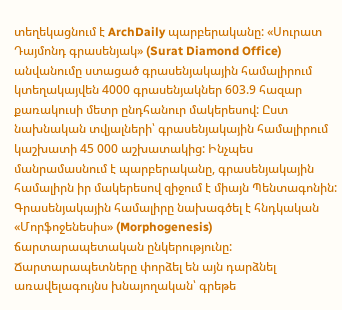տեղեկացնում է ArchDaily պարբերականը: «Սուրատ Դայմոնդ գրասենյակ» (Surat Diamond Office) անվանումը ստացած գրասենյակային համալիրում կտեղակայվեն 4000 գրասենյակներ 603.9 հազար քառակուսի մետր ընդհանուր մակերեսով: Ըստ նախնական տվյալների՝ գրասենյակային համալիրում կաշխատի 45 000 աշխատակից: Ինչպես մանրամասնում է պարբերականը, գրասենյակային համալիրն իր մակերեսով զիջում է միայն Պենտագոնին: Գրասենյակային համալիրը նախագծել է հնդկական «Մորֆոջենեսիս» (Morphogenesis) ճարտարապետական ընկերությունը: Ճարտարապետները փորձել են այն դարձնել առավելագույնս խնայողական՝ գրեթե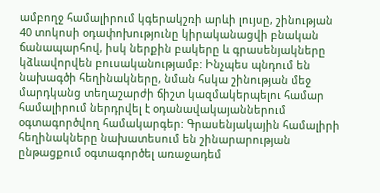ամբողջ համալիրում կգերակշռի արևի լույսը, շինության 40 տոկոսի օդափոխությունը կիրականացվի բնական ճանապարհով, իսկ ներքին բակերը և գրասենյակները կձևավորվեն բուսականությամբ: Ինչպես պնդում են նախագծի հեղինակները, նման հսկա շինության մեջ մարդկանց տեղաշարժի ճիշտ կազմակերպելու համար համալիրում ներդրվել է օդանավակայաններում օգտագործվող համակարգեր: Գրասենյակային համալիրի հեղինակները նախատեսում են շինարարության ընթացքում օգտագործել առաջադեմ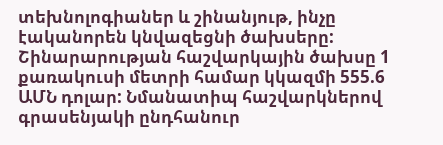տեխնոլոգիաներ և շինանյութ, ինչը էականորեն կնվազեցնի ծախսերը: Շինարարության հաշվարկային ծախսը 1 քառակուսի մետրի համար կկազմի 555.6 ԱՄՆ դոլար: Նմանատիպ հաշվարկներով գրասենյակի ընդհանուր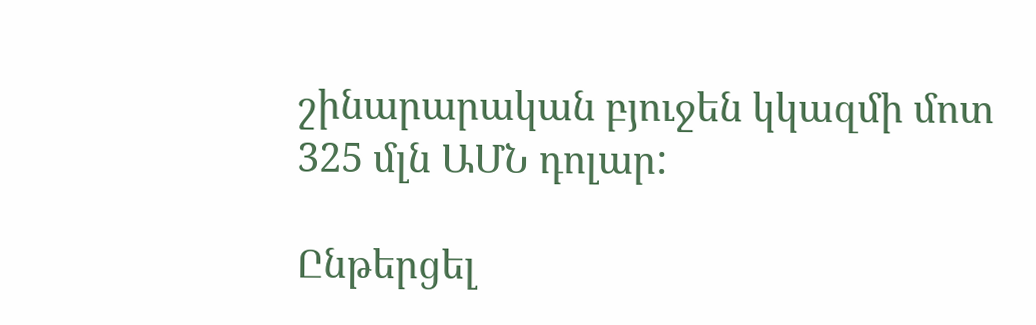շինարարական բյուջեն կկազմի մոտ 325 մլն ԱՄՆ դոլար:

Ընթերցել